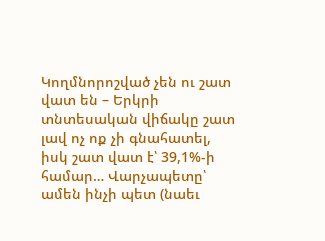Կողմնորոշված չեն ու շատ վատ են – Երկրի տնտեսական վիճակը շատ լավ ոչ ոք չի գնահատել, իսկ շատ վատ է՝ 39,1%-ի համար… Վարչապետը՝ ամեն ինչի պետ (նաեւ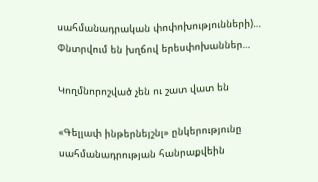սահմանադրական փոփոխությունների)… Փնտրվում են խղճով երեսփոխաններ…

Կողմնորոշված չեն ու շատ վատ են

«Գելլափ ինթերնեյշնլ» ընկերությունը սահմանադրության հանրաքվեին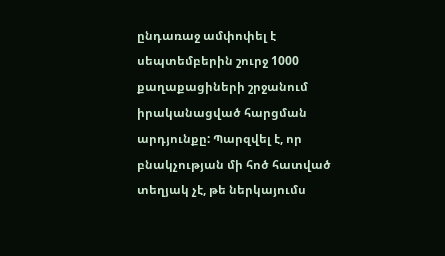ընդառաջ ամփոփել է սեպտեմբերին շուրջ 1000 քաղաքացիների շրջանում իրականացված հարցման արդյունքը: Պարզվել է, որ բնակչության մի հոծ հատված տեղյակ չէ, թե ներկայումս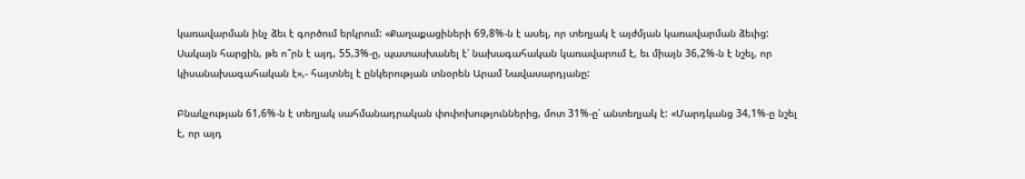կառավարման ինչ ձեւ է գործում երկրում: «Քաղաքացիների 69,8%-ն է ասել, որ տեղյակ է այժմյան կառավարման ձեւից: Սակայն հարցին, թե ո՞րն է այդ, 55,3%-ը, պատասխանել է՝ նախագահական կառավարում է, եւ միայն 36,2%-ն է նշել, որ կիսանախագահական է»,- հայտնել է ընկերության տնօրեն Արամ Նավասարդյանը:

Բնակչության 61,6%-ն է տեղյակ սահմանադրական փոփոխություններից, մոտ 31%-ը՝ անտեղյակ է: «Մարդկանց 34,1%-ը նշել է, որ այդ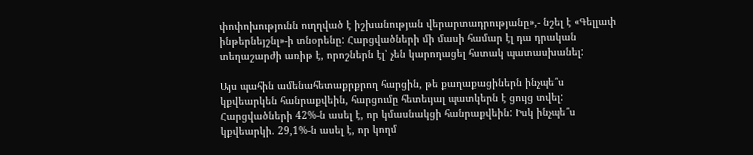փոփոխությունն ուղղված է իշխանության վերարտադրությանը»,- նշել է «Գելլափ ինթերնեյշնլ»-ի տնօրենը: Հարցվածների մի մասի համար էլ դա դրական տեղաշարժի առիթ է, որոշներն էլ՝ չեն կարողացել հստակ պատասխանել:

Այս պահին ամենահետաքրքրող հարցին, թե քաղաքացիներն ինչպե՞ս կքվեարկեն հանրաքվեին, հարցումը հետեւյալ պատկերն է ցույց տվել: Հարցվածների 42%-ն ասել է, որ կմասնակցի հանրաքվեին: Իսկ ինչպե՞ս կքվեարկի. 29,1%-ն ասել է, որ կողմ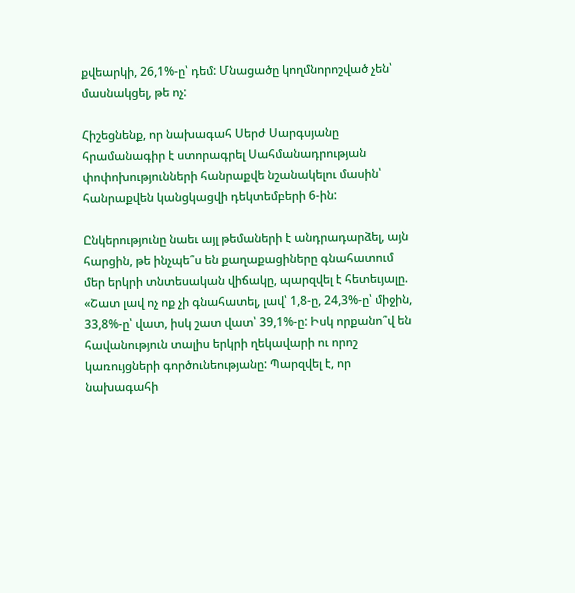քվեարկի, 26,1%-ը՝ դեմ: Մնացածը կողմնորոշված չեն՝ մասնակցել, թե ոչ:

Հիշեցնենք, որ նախագահ Սերժ Սարգսյանը հրամանագիր է ստորագրել Սահմանադրության փոփոխությունների հանրաքվե նշանակելու մասին՝ հանրաքվեն կանցկացվի դեկտեմբերի 6-ին:

Ընկերությունը նաեւ այլ թեմաների է անդրադարձել, այն հարցին, թե ինչպե՞ս են քաղաքացիները գնահատում մեր երկրի տնտեսական վիճակը, պարզվել է հետեւյալը. «Շատ լավ ոչ ոք չի գնահատել, լավ՝ 1,8-ը, 24,3%-ը՝ միջին, 33,8%-ը՝ վատ, իսկ շատ վատ՝ 39,1%-ը: Իսկ որքանո՞վ են հավանություն տալիս երկրի ղեկավարի ու որոշ կառույցների գործունեությանը: Պարզվել է, որ նախագահի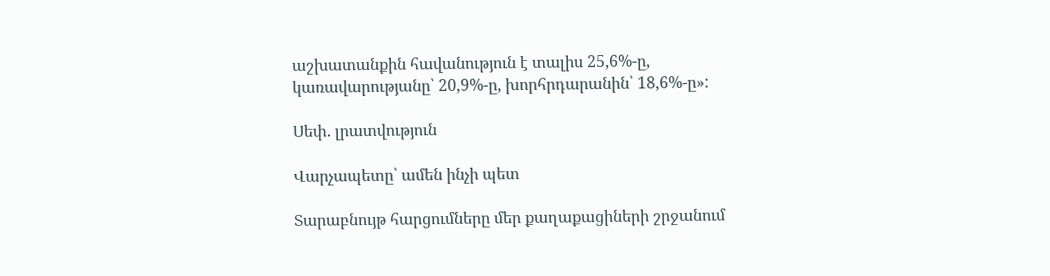աշխատանքին հավանություն է տալիս 25,6%-ը, կառավարությանը՝ 20,9%-ը, խորհրդարանին՝ 18,6%-ը»:

Սեփ. լրատվություն

Վարչապետը՝ ամեն ինչի պետ

Տարաբնույթ հարցումները մեր քաղաքացիների շրջանում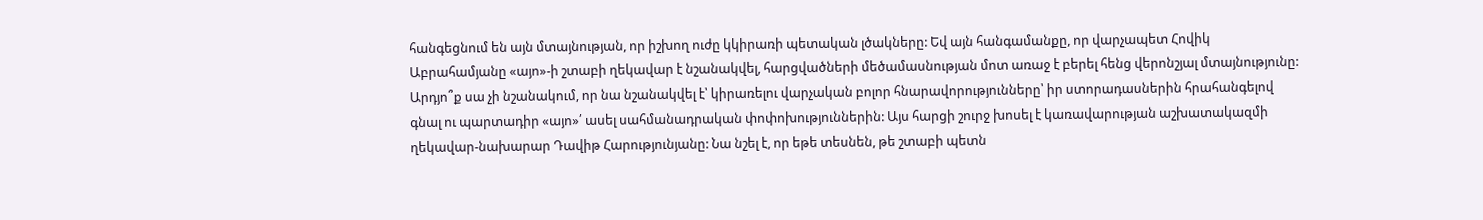հանգեցնում են այն մտայնության, որ իշխող ուժը կկիրառի պետական լծակները: Եվ այն հանգամանքը, որ վարչապետ Հովիկ Աբրահամյանը «այո»-ի շտաբի ղեկավար է նշանակվել, հարցվածների մեծամասնության մոտ առաջ է բերել հենց վերոնշյալ մտայնությունը: Արդյո՞ք սա չի նշանակում, որ նա նշանակվել է՝ կիրառելու վարչական բոլոր հնարավորությունները՝ իր ստորադասներին հրահանգելով գնալ ու պարտադիր «այո»՛ ասել սահմանադրական փոփոխություններին: Այս հարցի շուրջ խոսել է կառավարության աշխատակազմի ղեկավար-նախարար Դավիթ Հարությունյանը: Նա նշել է, որ եթե տեսնեն, թե շտաբի պետն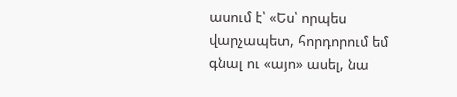ասում է՝ «Ես՝ որպես վարչապետ, հորդորում եմ գնալ ու «այո» ասել, նա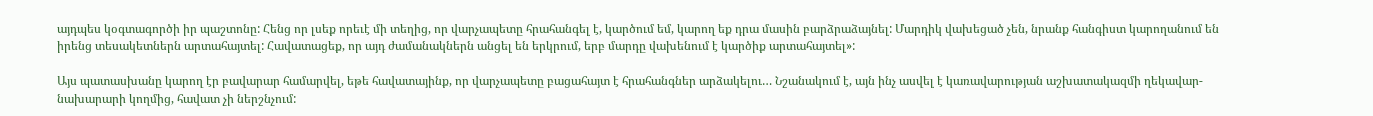այդպես կօգտագործի իր պաշտոնը: Հենց որ լսեք որեւէ մի տեղից, որ վարչապետը հրահանգել է, կարծում եմ, կարող եք դրա մասին բարձրաձայնել: Մարդիկ վախեցած չեն, նրանք հանգիստ կարողանում են իրենց տեսակետներն արտահայտել: Հավատացեք, որ այդ ժամանակներն անցել են երկրում, երբ մարդը վախենում է կարծիք արտահայտել»:

Այս պատասխանը կարող էր բավարար համարվել, եթե հավատայինք, որ վարչապետը բացահայտ է հրահանգներ արձակելու… Նշանակում է, այն ինչ ասվել է կառավարության աշխատակազմի ղեկավար-նախարարի կողմից, հավատ չի ներշնչում: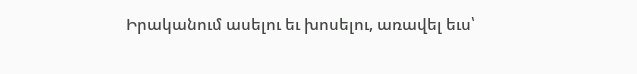Իրականում ասելու եւ խոսելու, առավել եւս՝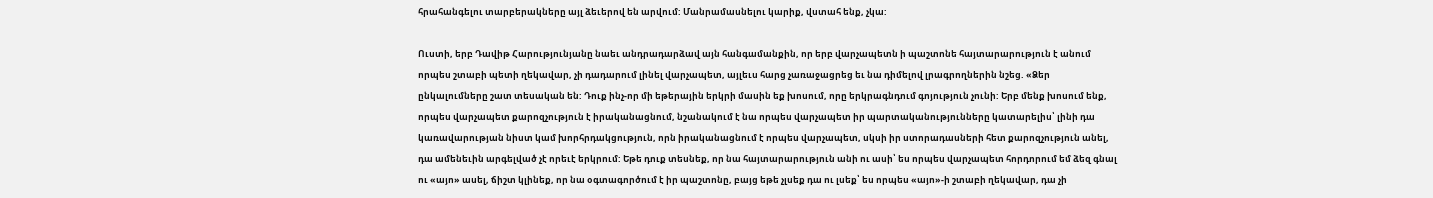հրահանգելու տարբերակները այլ ձեւերով են արվում: Մանրամասնելու կարիք, վստահ ենք, չկա:

Ուստի, երբ Դավիթ Հարությունյանը նաեւ անդրադարձավ այն հանգամանքին, որ երբ վարչապետն ի պաշտոնե հայտարարություն է անում որպես շտաբի պետի ղեկավար, չի դադարում լինել վարչապետ, այլեւս հարց չառաջացրեց եւ նա դիմելով լրագրողներին նշեց. «Ձեր ընկալումները շատ տեսական են: Դուք ինչ-որ մի եթերային երկրի մասին եք խոսում, որը երկրագնդում գոյություն չունի: Երբ մենք խոսում ենք, որպես վարչապետ քարոզչություն է իրականացնում, նշանակում է նա որպես վարչապետ իր պարտականությունները կատարելիս՝ լինի դա կառավարության նիստ կամ խորհրդակցություն, որն իրականացնում է որպես վարչապետ, սկսի իր ստորադասների հետ քարոզչություն անել, դա ամենեւին արգելված չէ որեւէ երկրում: Եթե դուք տեսնեք, որ նա հայտարարություն անի ու ասի՝ ես որպես վարչապետ հորդորում եմ ձեզ գնալ ու «այո» ասել, ճիշտ կլինեք, որ նա օգտագործում է իր պաշտոնը, բայց եթե չլսեք դա ու լսեք՝ ես որպես «այո»-ի շտաբի ղեկավար, դա չի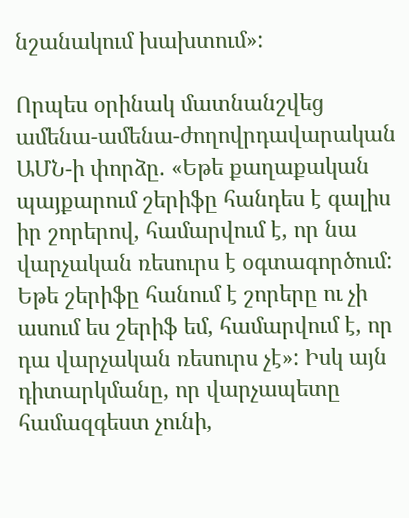նշանակում խախտում»:

Որպես օրինակ մատնանշվեց ամենա-ամենա-ժողովրդավարական ԱՄՆ-ի փորձը. «Եթե քաղաքական պայքարում շերիֆը հանդես է գալիս իր շորերով, համարվում է, որ նա վարչական ռեսուրս է օգտագործում: Եթե շերիֆը հանում է շորերը ու չի ասում ես շերիֆ եմ, համարվում է, որ դա վարչական ռեսուրս չէ»: Իսկ այն դիտարկմանը, որ վարչապետը համազգեստ չունի,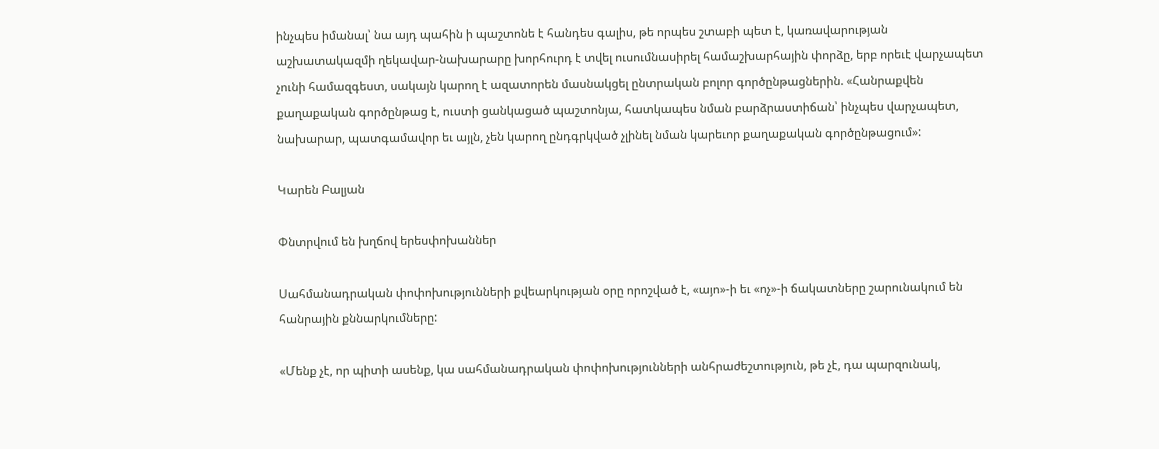ինչպես իմանալ՝ նա այդ պահին ի պաշտոնե է հանդես գալիս, թե որպես շտաբի պետ է, կառավարության աշխատակազմի ղեկավար-նախարարը խորհուրդ է տվել ուսումնասիրել համաշխարհային փորձը, երբ որեւէ վարչապետ չունի համազգեստ, սակայն կարող է ազատորեն մասնակցել ընտրական բոլոր գործընթացներին. «Հանրաքվեն քաղաքական գործընթաց է, ուստի ցանկացած պաշտոնյա, հատկապես նման բարձրաստիճան՝ ինչպես վարչապետ, նախարար, պատգամավոր եւ այլն, չեն կարող ընդգրկված չլինել նման կարեւոր քաղաքական գործընթացում»:

Կարեն Բալյան

Փնտրվում են խղճով երեսփոխաններ

Սահմանադրական փոփոխությունների քվեարկության օրը որոշված է, «այո»-ի եւ «ոչ»-ի ճակատները շարունակում են հանրային քննարկումները:

«Մենք չէ, որ պիտի ասենք, կա սահմանադրական փոփոխությունների անհրաժեշտություն, թե չէ, դա պարզունակ,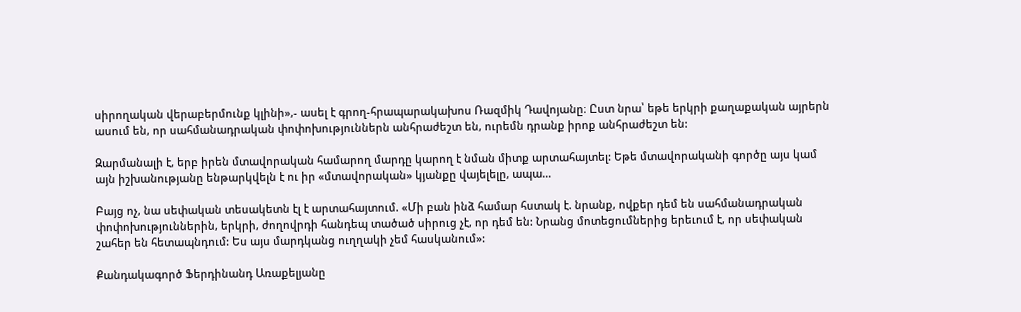սիրողական վերաբերմունք կլինի»,- ասել է գրող-հրապարակախոս Ռազմիկ Դավոյանը։ Ըստ նրա՝ եթե երկրի քաղաքական այրերն ասում են, որ սահմանադրական փոփոխություններն անհրաժեշտ են, ուրեմն դրանք իրոք անհրաժեշտ են:

Զարմանալի է, երբ իրեն մտավորական համարող մարդը կարող է նման միտք արտահայտել: Եթե մտավորականի գործը այս կամ այն իշխանությանը ենթարկվելն է ու իր «մտավորական» կյանքը վայելելը, ապա…

Բայց ոչ, նա սեփական տեսակետն էլ է արտահայտում. «Մի բան ինձ համար հստակ է. նրանք, ովքեր դեմ են սահմանադրական փոփոխություններին, երկրի, ժողովրդի հանդեպ տածած սիրուց չէ, որ դեմ են: Նրանց մոտեցումներից երեւում է, որ սեփական շահեր են հետապնդում: Ես այս մարդկանց ուղղակի չեմ հասկանում»:

Քանդակագործ Ֆերդինանդ Առաքելյանը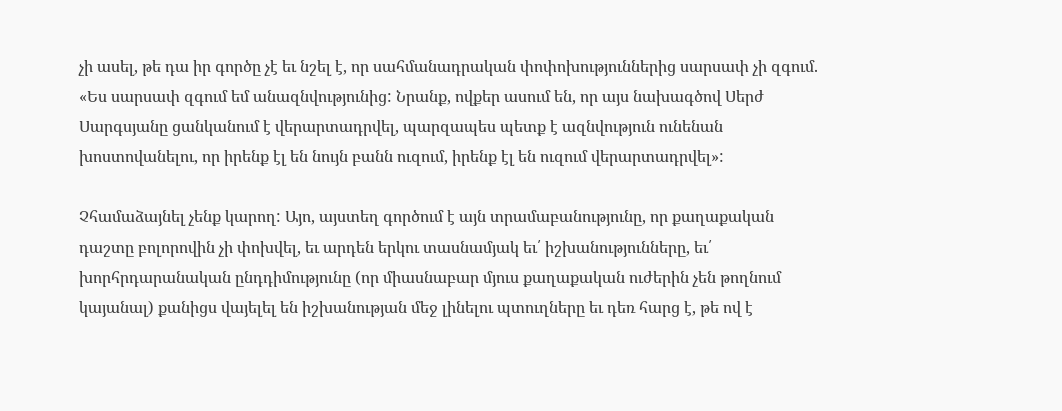չի ասել, թե դա իր գործը չէ եւ նշել է, որ սահմանադրական փոփոխություններից սարսափ չի զգում. «Ես սարսափ զգում եմ անազնվությունից: Նրանք, ովքեր ասում են, որ այս նախագծով Սերժ Սարգսյանը ցանկանում է վերարտադրվել, պարզապես պետք է ազնվություն ունենան խոստովանելու, որ իրենք էլ են նույն բանն ուզում, իրենք էլ են ուզում վերարտադրվել»:

Չհամաձայնել չենք կարող: Այո, այստեղ գործում է այն տրամաբանությունը, որ քաղաքական դաշտը բոլորովին չի փոխվել, եւ արդեն երկու տասնամյակ եւ՛ իշխանությունները, եւ՛ խորհրդարանական ընդդիմությունը (որ միասնաբար մյուս քաղաքական ուժերին չեն թողնում կայանալ) քանիցս վայելել են իշխանության մեջ լինելու պտուղները եւ դեռ հարց է, թե ով է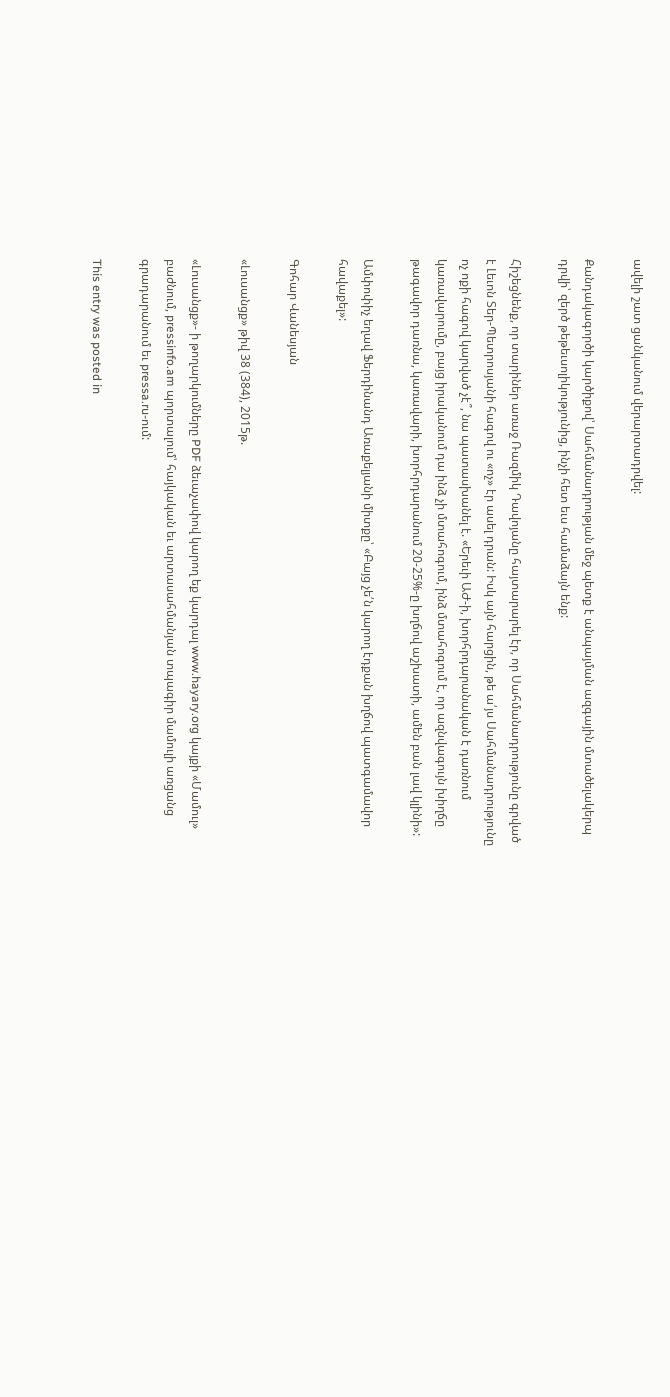ավելի շատ ցանկանում վերարտադրվել:

Քանդակագործի կարծիքով՝ Սահմանադրության մեջ պետք է անպայման ազգային մտածելակերպ դրվի՝ զերծ թեթեւսոլիկությունից, ինչի հետ եւս համաձայն ենք:

Հիշեցնենք, որ տարիներ առաջ Ռազմիկ Դավոյանը հայտարարել էր, որ Սահմանադրությունը գրված է Լեւոն Տեր-Պետրոսյանի հագով ու «ոչ» էր ասել դրան: Իսկ այն հարցին, թե ա՛յս Սահմանադրությունը ոչ ոքի հագով կարված չէ՞, նա պատասխանել է. «Երեւի ԱԺ-ի, խորհրդարանական է դառնում կառավարումը, բայց իրականում դա ինձ չի մտահոգում, ինձ մտահոգում է, որ ազնվագույն խիղճը թագավոր դառնա, կառավարի, խորհրդարանում 20-25%-ը խղճով աշխատի, ամեն բան լավ կլինի»:

Ամփոփիչ եղավ Ֆերդինանդ Առաքելյանի միտքը՝ «Բայց չե՛ն կարող էդքան խղճով պատգամավոր հավաքել»:

Գոհար Վանեսյան

«Լուսանցք» թիվ 38 (384), 2015թ.

«Լուսանցք»- ի թողարկումները PDF ձեւաչափով կարող եք կարդալ www.hayary.org կայքի «Մամուլ» բաժնում, pressinfo.am պորտալում՝ հայկական եւ արտասահմանյան տպագիր մամուլի առցանց գրադարանում եւ pressa.ru-ում:

This entry was posted in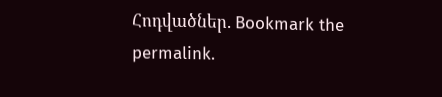Հոդվածներ. Bookmark the permalink.